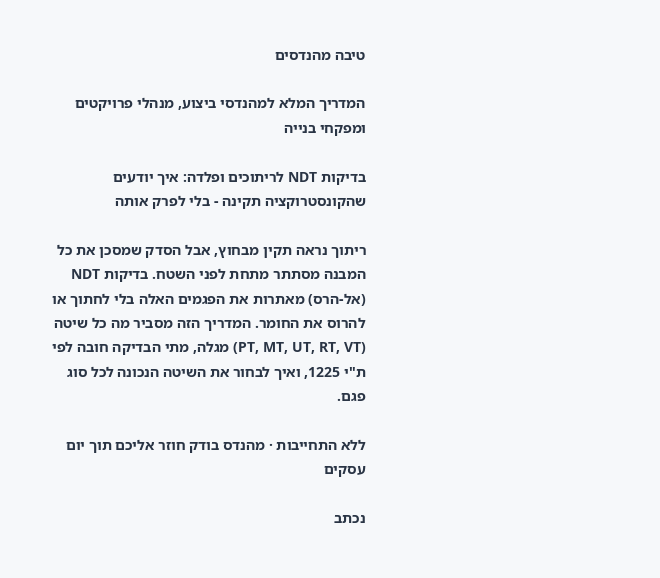טיבה מהנדסים

המדריך המלא למהנדסי ביצוע, מנהלי פרויקטים ומפקחי בנייה

בדיקות NDT לריתוכים ופלדה: איך יודעים שהקונסטרוקציה תקינה - בלי לפרק אותה

ריתוך נראה תקין מבחוץ, אבל הסדק שמסכן את כל המבנה מסתתר מתחת לפני השטח. בדיקות NDT (אל-הרס) מאתרות את הפגמים האלה בלי לחתוך או להרוס את החומר. המדריך הזה מסביר מה כל שיטה (PT, MT, UT, RT, VT) מגלה, מתי הבדיקה חובה לפי ת"י 1225, ואיך לבחור את השיטה הנכונה לכל סוג פגם.

ללא התחייבות · מהנדס בודק חוזר אליכם תוך יום עסקים

נכתב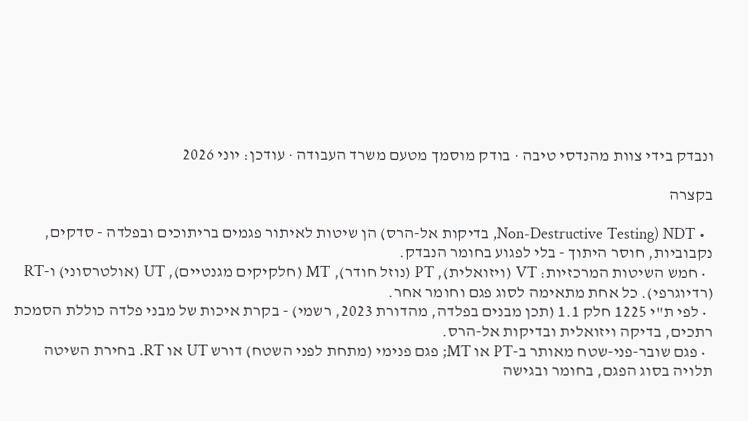ונבדק בידי צוות מהנדסי טיבה · בודק מוסמך מטעם משרד העבודה · עודכן: יוני 2026

בקצרה

  • NDT (Non-Destructive Testing, בדיקות אל-הרס) הן שיטות לאיתור פגמים בריתוכים ובפלדה - סדקים, נקבוביות, חוסר היתוך - בלי לפגוע בחומר הנבדק.
  • חמש השיטות המרכזיות: VT (ויזואלית), PT (נוזל חודר), MT (חלקיקים מגנטיים), UT (אולטרסוני) ו-RT (רדיוגרפי). כל אחת מתאימה לסוג פגם וחומר אחר.
  • לפי ת"י 1225 חלק 1.1 (תכן מבנים בפלדה, מהדורת 2023, רשמי) - בקרת איכות של מבני פלדה כוללת הסמכת רתכים, בדיקה ויזואלית ובדיקות אל-הרס.
  • פגם שובר-פני-שטח מאותר ב-PT או MT; פגם פנימי (מתחת לפני השטח) דורש UT או RT. בחירת השיטה תלויה בסוג הפגם, בחומר ובגישה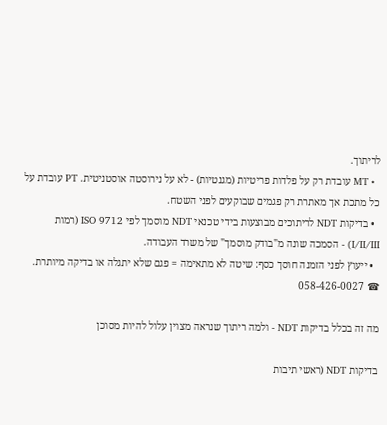לריתוך.
  • MT עובדת רק על פלדות פריטיות (מגנטיות) - לא על נירוסטה אוסטניטית. PT עובדת על כל מתכת אך מאתרת רק פגמים שבוקעים לפני השטח.
  • בדיקות NDT לריתוכים מבוצעות בידי טכנאי NDT מוסמך לפי ISO 9712 (רמות I/II/III) - הסמכה שונה מ"בודק מוסמך" של משרד העבודה.
  • ייעוץ לפני הזמנה חוסך כסף: שיטה לא מתאימה = פגם שלא יתגלה או בדיקה מיותרת. ☎ 058-426-0027

מה זה בכלל בדיקות NDT - ולמה ריתוך שנראה מצוין עלול להיות מסוכן

בדיקות NDT (ראשי תיבות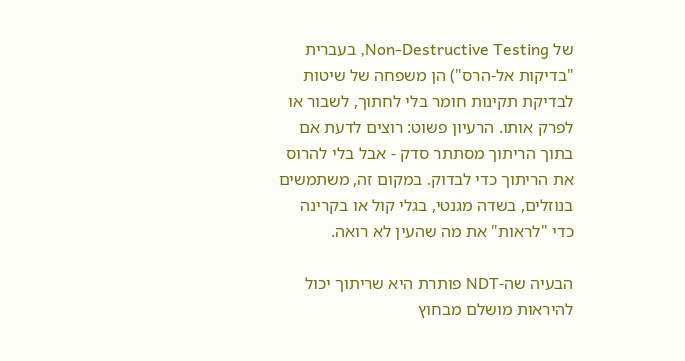של Non-Destructive Testing, בעברית "בדיקות אל-הרס") הן משפחה של שיטות לבדיקת תקינות חומר בלי לחתוך, לשבור או לפרק אותו. הרעיון פשוט: רוצים לדעת אם בתוך הריתוך מסתתר סדק - אבל בלי להרוס את הריתוך כדי לבדוק. במקום זה, משתמשים בנוזלים, בשדה מגנטי, בגלי קול או בקרינה כדי "לראות" את מה שהעין לא רואה.

הבעיה שה-NDT פותרת היא שריתוך יכול להיראות מושלם מבחוץ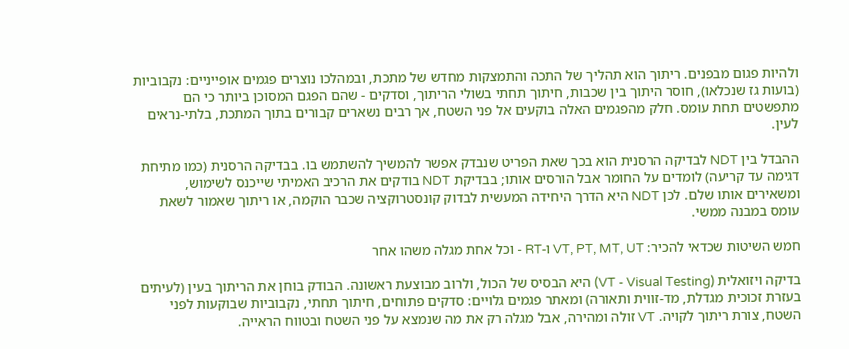ולהיות פגום מבפנים. ריתוך הוא תהליך של התכה והתמצקות מחדש של מתכת, ובמהלכו נוצרים פגמים אופייניים: נקבוביות (בועות גז שנכלאו), חוסר היתוך בין שכבות, חיתוך תחתי בשולי הריתוך, וסדקים - שהם הפגם המסוכן ביותר כי הם מתפשטים תחת עומס. חלק מהפגמים האלה בוקעים אל פני השטח, אך רבים נשארים קבורים בתוך המתכת, בלתי-נראים לעין.

ההבדל בין NDT לבדיקה הרסנית הוא בכך שאת הפריט שנבדק אפשר להמשיך להשתמש בו. בבדיקה הרסנית (כמו מתיחת דגימה עד קריעה) לומדים על החומר אבל הורסים אותו; בבדיקת NDT בודקים את הרכיב האמיתי שייכנס לשימוש, ומשאירים אותו שלם. לכן NDT היא הדרך היחידה המעשית לבדוק קונסטרוקציה שכבר הוקמה, או ריתוך שאמור לשאת עומס במבנה ממשי.

חמש השיטות שכדאי להכיר: VT, PT, MT, UT ו-RT - וכל אחת מגלה משהו אחר

בדיקה ויזואלית (VT - Visual Testing) היא הבסיס של הכול, ולרוב מבוצעת ראשונה. הבודק בוחן את הריתוך בעין (לעיתים בעזרת זכוכית מגדלת, מד-זווית ותאורה) ומאתר פגמים גלויים: סדקים פתוחים, חיתוך תחתי, נקבוביות שבוקעות לפני השטח, צורת ריתוך לקויה. VT זולה ומהירה, אבל מגלה רק את מה שנמצא על פני השטח ובטווח הראייה.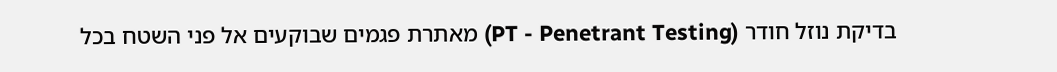בדיקת נוזל חודר (PT - Penetrant Testing) מאתרת פגמים שבוקעים אל פני השטח בכל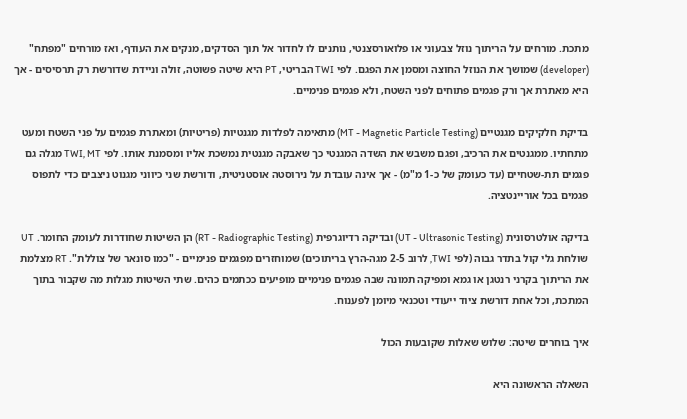מתכת. מורחים על הריתוך נוזל צבעוני או פלואורסצנטי, נותנים לו לחדור אל תוך הסדקים, מנקים את העודף, ואז מורחים "מפתח" (developer) שמושך את הנוזל החוצה ומסמן את הפגם. לפי TWI הבריטי, PT היא שיטה פשוטה, זולה וניידת שדורשת רק תרסיסים - אך היא מאתרת אך ורק פגמים פתוחים לפני השטח, ולא פגמים פנימיים.

בדיקת חלקיקים מגנטיים (MT - Magnetic Particle Testing) מתאימה לפלדות מגנטיות (פריטיות) ומאתרת פגמים על פני השטח ומעט מתחתיו. ממגנטים את הרכיב, ופגם משבש את השדה המגנטי כך שאבקה מגנטית נמשכת אליו ומסמנת אותו. לפי TWI, MT מגלה גם פגמים תת-שטחיים (עד כעומק של כ-1 מ"מ) - אך אינה עובדת על נירוסטה אוסטניטית, ודורשת שני כיווני מגנוט ניצבים כדי לתפוס פגמים בכל אוריינטציה.

בדיקה אולטרסונית (UT - Ultrasonic Testing) ובדיקה רדיוגרפית (RT - Radiographic Testing) הן השיטות שחודרות לעומק החומר. UT שולחת גלי קול בתדר גבוה (לפי TWI, לרוב 2-5 מגה-הרץ בריתוכים) שמוחזרים מפגמים פנימיים - "כמו סונאר של צוללת". RT מצלמת את הריתוך בקרני רנטגן או גמא ומפיקה תמונה שבה פגמים פנימיים מופיעים ככתמים כהים. שתי השיטות מגלות מה שקבור בתוך המתכת, וכל אחת דורשת ציוד ייעודי וטכנאי מיומן לפענוח.

איך בוחרים שיטה: שלוש שאלות שקובעות הכול

השאלה הראשונה היא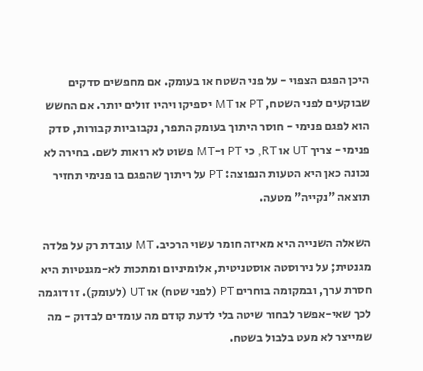היכן הפגם הצפוי - על פני השטח או בעומק. אם מחפשים סדקים שבוקעים לפני השטח, PT או MT יספיקו ויהיו זולים יותר. אם החשש הוא לפגם פנימי - חוסר היתוך בעומק התפר, נקבוביות קבורות, סדק פנימי - צריך UT או RT, כי PT ו-MT פשוט לא רואות לשם. בחירה לא נכונה כאן היא הטעות הנפוצה: PT על ריתוך שהפגם בו פנימי תחזיר תוצאה "נקייה" מטעה.

השאלה השנייה היא מאיזה חומר עשוי הרכיב. MT עובדת רק על פלדה מגנטית; על נירוסטה אוסטניטית, אלומיניום ומתכות לא-מגנטיות היא חסרת ערך, ובמקומה בוחרים PT (לפני שטח) או UT (לעומק). זו דוגמה לכך שאי-אפשר לבחור שיטה בלי לדעת קודם מה עומדים לבדוק - מה שמייצר לא מעט בלבול בשטח.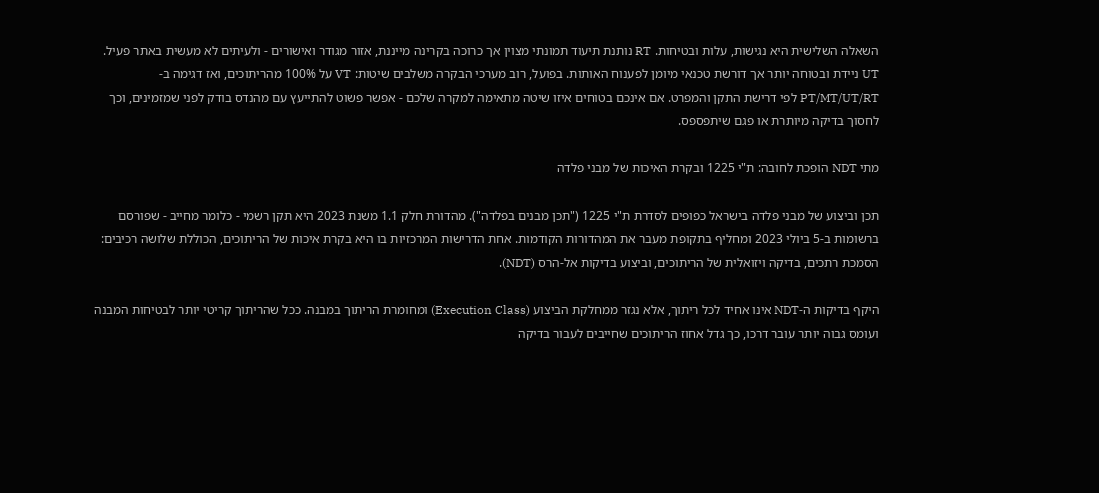השאלה השלישית היא נגישות, עלות ובטיחות. RT נותנת תיעוד תמונתי מצוין אך כרוכה בקרינה מייננת, אזור מגודר ואישורים - ולעיתים לא מעשית באתר פעיל. UT ניידת ובטוחה יותר אך דורשת טכנאי מיומן לפענוח האותות. בפועל, רוב מערכי הבקרה משלבים שיטות: VT על 100% מהריתוכים, ואז דגימה ב-PT/MT/UT/RT לפי דרישת התקן והמפרט. אם אינכם בטוחים איזו שיטה מתאימה למקרה שלכם - אפשר פשוט להתייעץ עם מהנדס בודק לפני שמזמינים, וכך לחסוך בדיקה מיותרת או פגם שיתפספס.

מתי NDT הופכת לחובה: ת"י 1225 ובקרת האיכות של מבני פלדה

תכן וביצוע של מבני פלדה בישראל כפופים לסדרת ת"י 1225 ("תכן מבנים בפלדה"). מהדורת חלק 1.1 משנת 2023 היא תקן רשמי - כלומר מחייב - שפורסם ברשומות ב-5 ביולי 2023 ומחליף בתקופת מעבר את המהדורות הקודמות. אחת הדרישות המרכזיות בו היא בקרת איכות של הריתוכים, הכוללת שלושה רכיבים: הסמכת רתכים, בדיקה ויזואלית של הריתוכים, וביצוע בדיקות אל-הרס (NDT).

היקף בדיקות ה-NDT אינו אחיד לכל ריתוך, אלא נגזר ממחלקת הביצוע (Execution Class) ומחומרת הריתוך במבנה. ככל שהריתוך קריטי יותר לבטיחות המבנה ועומס גבוה יותר עובר דרכו, כך גדל אחוז הריתוכים שחייבים לעבור בדיקה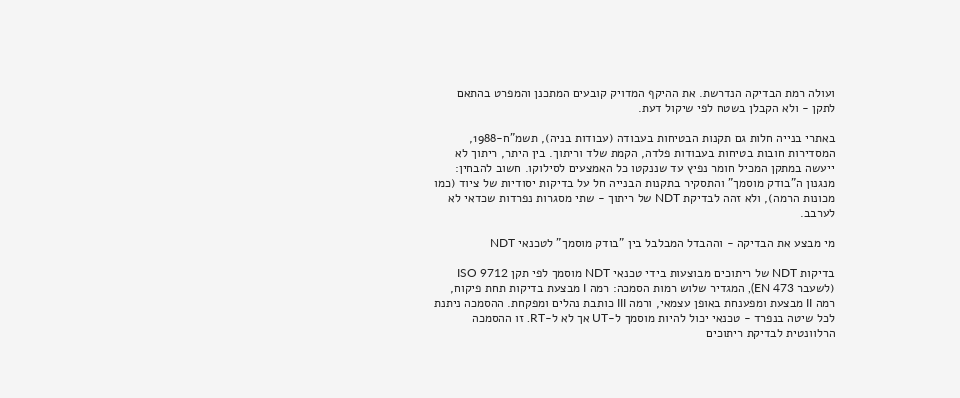ועולה רמת הבדיקה הנדרשת. את ההיקף המדויק קובעים המתכנן והמפרט בהתאם לתקן - ולא הקבלן בשטח לפי שיקול דעת.

באתרי בנייה חלות גם תקנות הבטיחות בעבודה (עבודות בניה), תשמ"ח-1988, המסדירות חובות בטיחות בעבודות פלדה, הקמת שלד וריתוך. בין היתר, ריתוך לא ייעשה במתקן המכיל חומר נפיץ עד שננקטו כל האמצעים לסילוקו. חשוב להבחין: מנגנון ה"בודק מוסמך" והתסקיר בתקנות הבנייה חל על בדיקות יסודיות של ציוד (כמו מכונות הרמה), ולא זהה לבדיקת NDT של ריתוך - שתי מסגרות נפרדות שכדאי לא לערבב.

מי מבצע את הבדיקה - וההבדל המבלבל בין "בודק מוסמך" לטכנאי NDT

בדיקות NDT של ריתוכים מבוצעות בידי טכנאי NDT מוסמך לפי תקן ISO 9712 (לשעבר EN 473), המגדיר שלוש רמות הסמכה: רמה I מבצעת בדיקות תחת פיקוח, רמה II מבצעת ומפענחת באופן עצמאי, ורמה III כותבת נהלים ומפקחת. ההסמכה ניתנת לכל שיטה בנפרד - טכנאי יכול להיות מוסמך ל-UT אך לא ל-RT. זו ההסמכה הרלוונטית לבדיקת ריתוכים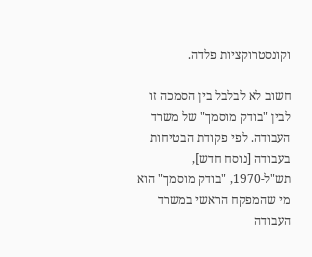וקונסטרוקציות פלדה.

חשוב לא לבלבל בין הסמכה זו לבין "בודק מוסמך" של משרד העבודה. לפי פקודת הבטיחות בעבודה [נוסח חדש], תש"ל-1970, "בודק מוסמך" הוא מי שהמפקח הראשי במשרד העבודה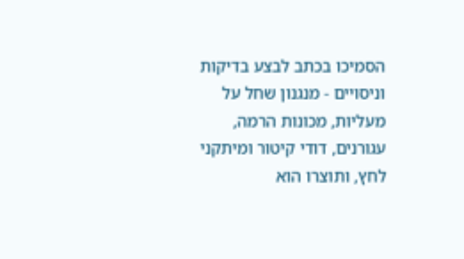הסמיכו בכתב לבצע בדיקות וניסויים - מנגנון שחל על מעליות, מכונות הרמה, עגורנים, דודי קיטור ומיתקני לחץ, ותוצרו הוא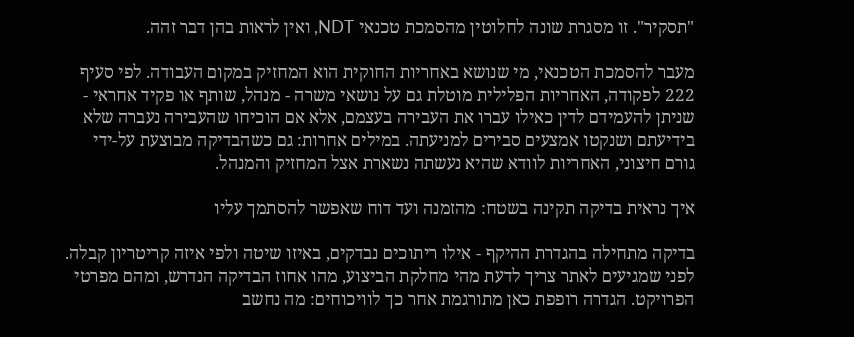"תסקיר". זו מסגרת שונה לחלוטין מהסמכת טכנאי NDT, ואין לראות בהן דבר זהה.

מעבר להסמכת הטכנאי, מי שנושא באחריות החוקית הוא המחזיק במקום העבודה. לפי סעיף 222 לפקודה, האחריות הפלילית מוטלת גם על נושאי משרה - מנהל, שותף או פקיד אחראי - שניתן להעמידם לדין כאילו עברו את העבירה בעצמם, אלא אם הוכיחו שהעבירה נעברה שלא בידיעתם ושנקטו אמצעים סבירים למניעתה. במילים אחרות: גם כשהבדיקה מבוצעת על-ידי גורם חיצוני, האחריות לוודא שהיא נעשתה נשארת אצל המחזיק והמנהל.

איך נראית בדיקה תקינה בשטח: מהזמנה ועד דוח שאפשר להסתמך עליו

בדיקה מתחילה בהגדרת ההיקף - אילו ריתוכים נבדקים, באיזו שיטה ולפי איזה קריטריון קבלה. לפני שמגיעים לאתר צריך לדעת מהי מחלקת הביצוע, מהו אחוז הבדיקה הנדרש, ומהם מפרטי הפרויקט. הגדרה רופפת כאן מתורגמת אחר כך לוויכוחים: מה נחשב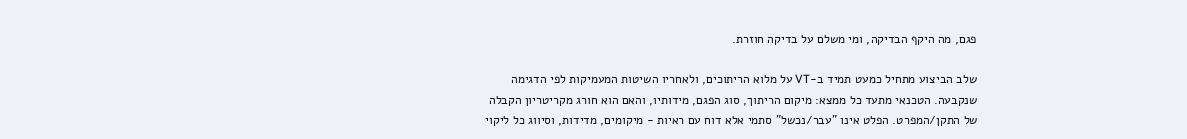פגם, מה היקף הבדיקה, ומי משלם על בדיקה חוזרת.

שלב הביצוע מתחיל כמעט תמיד ב-VT על מלוא הריתוכים, ולאחריו השיטות המעמיקות לפי הדגימה שנקבעה. הטכנאי מתעד כל ממצא: מיקום הריתוך, סוג הפגם, מידותיו, והאם הוא חורג מקריטריון הקבלה של התקן/המפרט. הפלט אינו "עבר/נכשל" סתמי אלא דוח עם ראיות - מיקומים, מדידות, וסיווג כל ליקוי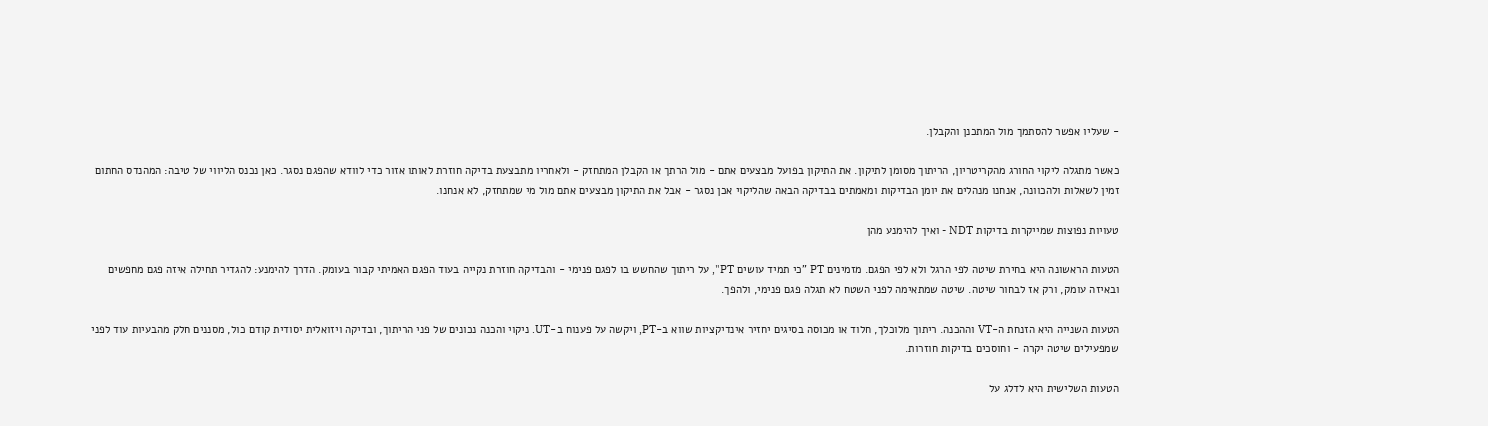- שעליו אפשר להסתמך מול המתכנן והקבלן.

כאשר מתגלה ליקוי החורג מהקריטריון, הריתוך מסומן לתיקון. את התיקון בפועל מבצעים אתם - מול הרתך או הקבלן המתחזק - ולאחריו מתבצעת בדיקה חוזרת לאותו אזור כדי לוודא שהפגם נסגר. כאן נכנס הליווי של טיבה: המהנדס החתום זמין לשאלות ולהכוונה, אנחנו מנהלים את יומן הבדיקות ומאמתים בבדיקה הבאה שהליקוי אכן נסגר - אבל את התיקון מבצעים אתם מול מי שמתחזק, לא אנחנו.

טעויות נפוצות שמייקרות בדיקות NDT - ואיך להימנע מהן

הטעות הראשונה היא בחירת שיטה לפי הרגל ולא לפי הפגם. מזמינים PT "כי תמיד עושים PT", על ריתוך שהחשש בו לפגם פנימי - והבדיקה חוזרת נקייה בעוד הפגם האמיתי קבור בעומק. הדרך להימנע: להגדיר תחילה איזה פגם מחפשים ובאיזה עומק, ורק אז לבחור שיטה. שיטה שמתאימה לפני השטח לא תגלה פגם פנימי, ולהפך.

הטעות השנייה היא הזנחת ה-VT וההכנה. ריתוך מלוכלך, חלוד או מכוסה בסיגים יחזיר אינדיקציות שווא ב-PT, ויקשה על פענוח ב-UT. ניקוי והכנה נכונים של פני הריתוך, ובדיקה ויזואלית יסודית קודם כול, מסננים חלק מהבעיות עוד לפני שמפעילים שיטה יקרה - וחוסכים בדיקות חוזרות.

הטעות השלישית היא לדלג על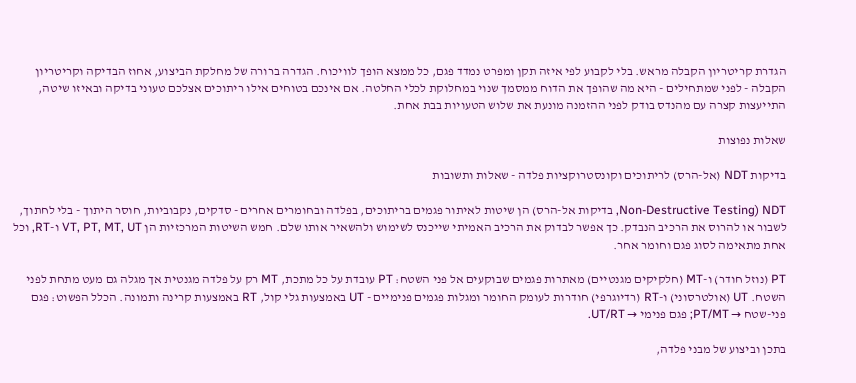הגדרת קריטריון הקבלה מראש. בלי לקבוע לפי איזה תקן ומפרט נמדד פגם, כל ממצא הופך לוויכוח. הגדרה ברורה של מחלקת הביצוע, אחוז הבדיקה וקריטריון הקבלה - לפני שמתחילים - היא מה שהופך את הדוח ממסמך שנוי במחלוקת לכלי החלטה. אם אינכם בטוחים אילו ריתוכים אצלכם טעוני בדיקה ובאיזו שיטה, התייעצות קצרה עם מהנדס בודק לפני ההזמנה מונעת את שלוש הטעויות בבת אחת.

שאלות נפוצות

בדיקות NDT (אל-הרס) לריתוכים וקונסטרוקציות פלדה - שאלות ותשובות

NDT (Non-Destructive Testing, בדיקות אל-הרס) הן שיטות לאיתור פגמים בריתוכים, בפלדה ובחומרים אחרים - סדקים, נקבוביות, חוסר היתוך - בלי לחתוך, לשבור או להרוס את הרכיב הנבדק. כך אפשר לבדוק את הרכיב האמיתי שייכנס לשימוש ולהשאיר אותו שלם. חמש השיטות המרכזיות הן VT, PT, MT, UT ו-RT, וכל אחת מתאימה לסוג פגם וחומר אחר.

PT (נוזל חודר) ו-MT (חלקיקים מגנטיים) מאתרות פגמים שבוקעים אל פני השטח: PT עובדת על כל מתכת, MT רק על פלדה מגנטית אך מגלה גם מעט מתחת לפני השטח. UT (אולטרסוני) ו-RT (רדיוגרפי) חודרות לעומק החומר ומגלות פגמים פנימיים - UT באמצעות גלי קול, RT באמצעות קרינה ותמונה. הכלל הפשוט: פגם פני-שטח → PT/MT; פגם פנימי → UT/RT.

בתכן וביצוע של מבני פלדה,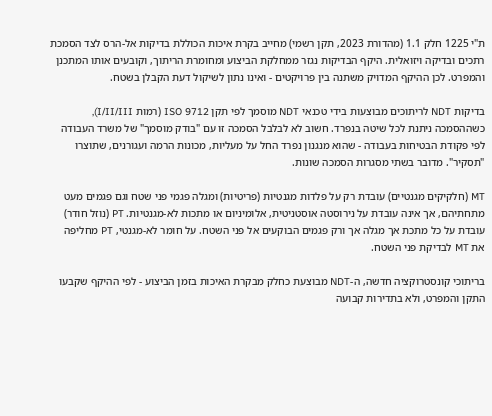ת"י 1225 חלק 1.1 (מהדורת 2023, תקן רשמי) מחייב בקרת איכות הכוללת בדיקות אל-הרס לצד הסמכת רתכים ובדיקה ויזואלית. היקף הבדיקות נגזר ממחלקת הביצוע ומחומרת הריתוך, וקובעים אותו המתכנן והמפרט. לכן ההיקף המדויק משתנה בין פרויקטים - ואינו נתון לשיקול דעת הקבלן בשטח.

בדיקות NDT לריתוכים מבוצעות בידי טכנאי NDT מוסמך לפי תקן ISO 9712 (רמות I/II/III), כשההסמכה ניתנת לכל שיטה בנפרד. חשוב לא לבלבל הסמכה זו עם "בודק מוסמך" של משרד העבודה לפי פקודת הבטיחות בעבודה - שהוא מנגנון נפרד החל על מעליות, מכונות הרמה ועגורנים, שתוצרו "תסקיר". מדובר בשתי מסגרות הסמכה שונות.

MT (חלקיקים מגנטיים) עובדת רק על פלדות מגנטיות (פריטיות) ומגלה פגמי פני שטח וגם פגמים מעט מתחתיהם, אך אינה עובדת על נירוסטה אוסטניטית, אלומיניום או מתכות לא-מגנטיות. PT (נוזל חודר) עובדת על כל מתכת אך מגלה אך ורק פגמים הבוקעים אל פני השטח. על חומר לא-מגנטי, PT מחליפה את MT לבדיקת פני השטח.

בריתוכי קונסטרוקציה חדשה, ה-NDT מבוצעת כחלק מבקרת האיכות בזמן הביצוע - לפי ההיקף שקבעו התקן והמפרט, ולא בתדירות קבועה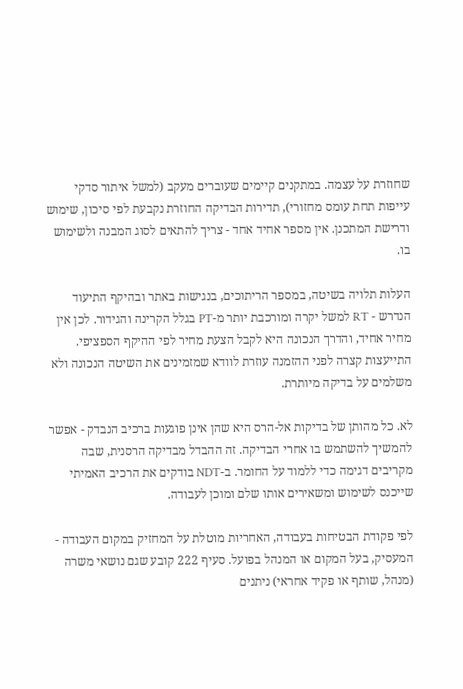שחוזרת על עצמה. במתקנים קיימים שעוברים מעקב (למשל איתור סדקי עייפות תחת עומס מחזורי), תדירות הבדיקה החוזרת נקבעת לפי סיכון, שימוש ודרישת המתכנן. אין מספר אחיד אחד - צריך להתאים לסוג המבנה ולשימוש בו.

העלות תלויה בשיטה, במספר הריתוכים, בנגישות באתר ובהיקף התיעוד הנדרש - RT למשל יקרה ומורכבת יותר מ-PT בגלל הקרינה והגידור. לכן אין מחיר אחיד, והדרך הנכונה היא לקבל הצעת מחיר לפי ההיקף הספציפי. התייעצות קצרה לפני ההזמנה עוזרת לוודא שמזמינים את השיטה הנכונה ולא משלמים על בדיקה מיותרת.

לא. כל מהותן של בדיקות אל-הרס היא שהן אינן פוגעות ברכיב הנבדק - אפשר להמשיך להשתמש בו אחרי הבדיקה. זה ההבדל מבדיקה הרסנית, שבה מקריבים דגימה כדי ללמוד על החומר. ב-NDT בודקים את הרכיב האמיתי שייכנס לשימוש ומשאירים אותו שלם ומוכן לעבודה.

לפי פקודת הבטיחות בעבודה, האחריות מוטלת על המחזיק במקום העבודה - המעסיק, בעל המקום או המנהל בפועל. סעיף 222 קובע שגם נושאי משרה (מנהל, שותף או פקיד אחראי) ניתנים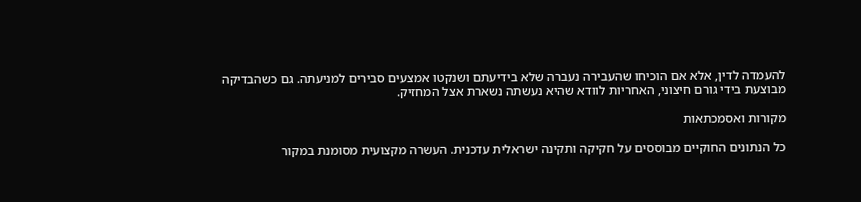להעמדה לדין, אלא אם הוכיחו שהעבירה נעברה שלא בידיעתם ושנקטו אמצעים סבירים למניעתה. גם כשהבדיקה מבוצעת בידי גורם חיצוני, האחריות לוודא שהיא נעשתה נשארת אצל המחזיק.

מקורות ואסמכתאות

כל הנתונים החוקיים מבוססים על חקיקה ותקינה ישראלית עדכנית. העשרה מקצועית מסומנת במקור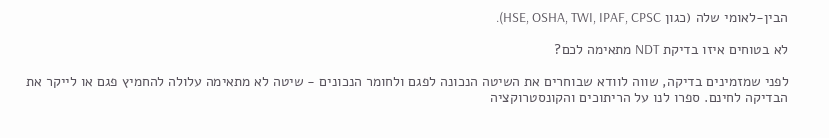הבין-לאומי שלה (כגון HSE, OSHA, TWI, IPAF, CPSC).

לא בטוחים איזו בדיקת NDT מתאימה לכם?

לפני שמזמינים בדיקה, שווה לוודא שבוחרים את השיטה הנכונה לפגם ולחומר הנכונים - שיטה לא מתאימה עלולה להחמיץ פגם או לייקר את הבדיקה לחינם. ספרו לנו על הריתוכים והקונסטרוקציה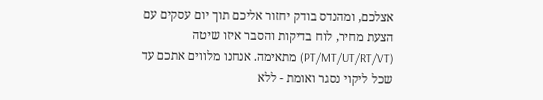אצלכם, ומהנדס בודק יחזור אליכם תוך יום עסקים עם הצעת מחיר, לוח בדיקות והסבר איזו שיטה (PT/MT/UT/RT/VT) מתאימה. אנחנו מלווים אתכם עד שכל ליקוי נסגר ואומת - ללא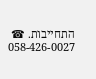התחייבות. ☎ 058-426-0027